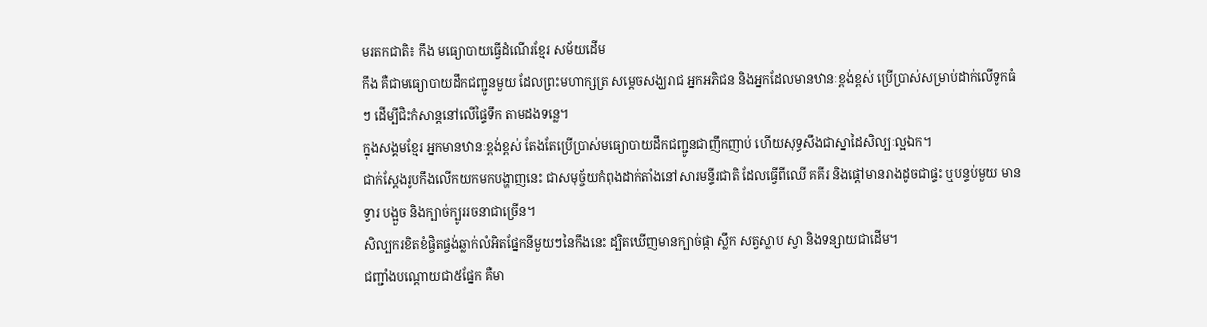មរតកជាតិ៖ កឹង មធ្យោបាយធ្វើដំណើរខ្មែរ សម័យដើម
កឹង គឺជាមធ្យោបាយដឹកជញ្ជូនមួយ ដែលព្រះមហាក្សត្រ សម្តេចសង្ឃរាជ អ្នកអភិជន និងអ្នកដែលមានឋានៈខ្ពង់ខ្ពស់ ប្រើប្រាស់សម្រាប់ដាក់លើទូកធំៗ ដើម្បីជិះកំសាន្តនៅលើផ្ទៃទឹក តាមដងទន្លេ។
ក្នុងសង្គមខ្មែរ អ្នកមានឋានៈខ្ពង់ខ្ពស់ តែងតែប្រើប្រាស់មធ្យោបាយដឹកជញ្ជូនជាញឹកញាប់ ហើយសុទ្ធសឹងជាស្នាដៃសិល្បៈល្អឯក។
ជាក់ស្តែងរូបកឹងលើកយកមកបង្ហាញនេះ ជាសមុច្ច័យកំពុងដាក់តាំងនៅសារមន្ទីរជាតិ ដែលធ្វើពីឈើ គគីរ និងផ្តៅមានរាងដូចជាផ្ទះ ឬបន្ទប់មួយ មានទ្វារ បង្អួច និងក្បាច់ក្បូររចនាជាច្រើន។
សិល្បករខិតខំផ្ចិតផ្ចង់ឆ្លាក់លំអិតផ្នែកនីមួយៗនៃកឹងនេះ ដ្បិតឃើញមានក្បាច់ផ្កា ស្លឹក សត្វស្លាប ស្វា និងទន្សាយជាដើម។
ជញ្ជាំងបណ្តោយជា៥ផ្នែក គឺមា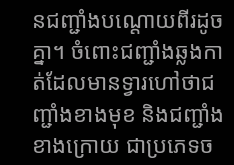នជញ្ជាំងបណ្តោយពីរដូចគ្នា។ ចំពោះជញ្ជាំងឆ្លងកាត់ដែលមានទ្វារហៅថាជញ្ជាំងខាងមុខ និងជញ្ជាំងខាងក្រោយ ជាប្រភេទច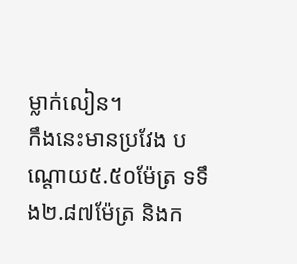ម្លាក់លៀន។
កឹងនេះមានប្រវែង បណ្តោយ៥.៥០ម៉ែត្រ ទទឹង២.៨៧ម៉ែត្រ និងក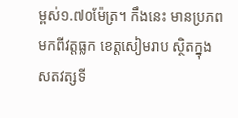ម្ពស់១.៧០ម៉ែត្រ។ កឹងនេះ មានប្រភពមកពីវត្តធ្លក ខេត្តសៀមរាប ស្ថិតក្នុងសតវត្សទី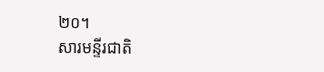២០។
សារមន្ទីរជាតិ